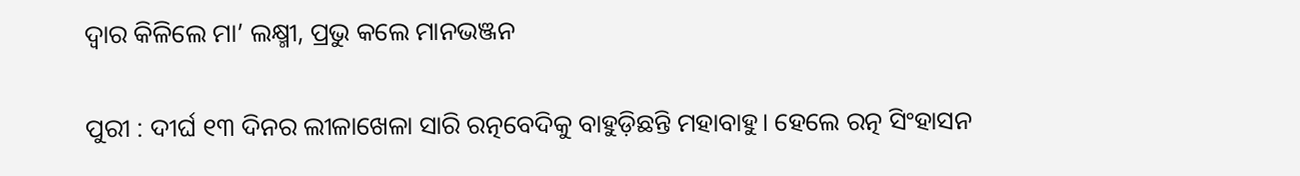ଦ୍ବାର କିଳିଲେ ମା’ ଲକ୍ଷ୍ମୀ, ପ୍ରଭୁ କଲେ ମାନଭଞ୍ଜନ

ପୁରୀ : ଦୀର୍ଘ ୧୩ ଦିନର ଲୀଳାଖେଳା ସାରି ରତ୍ନବେଦିକୁ ବାହୁଡ଼ିଛନ୍ତି ମହାବାହୁ। ହେଲେ ରତ୍ନ ସିଂହାସନ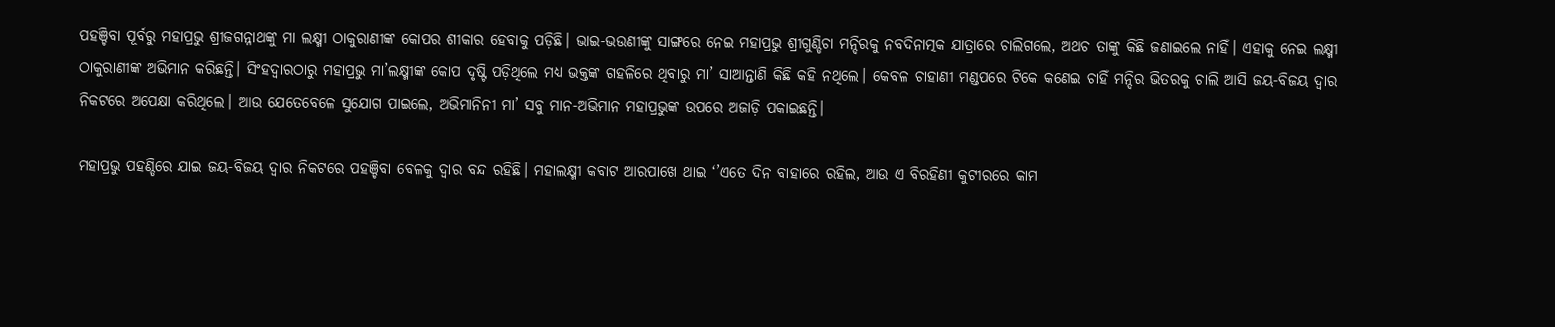ପହଞ୍ଚିବା ପୂର୍ବରୁ ମହାପ୍ରଭୁ ଶ୍ରୀଜଗନ୍ନାଥଙ୍କୁ ମା ଲକ୍ଷ୍ମୀ ଠାକୁରାଣୀଙ୍କ କୋପର ଶୀକାର ହେବାକୁ ପଡ଼ିଛି। ଭାଇ-ଭଉଣୀଙ୍କୁ ସାଙ୍ଗରେ ନେଇ ମହାପ୍ରଭୁ ଶ୍ରୀଗୁଣ୍ଡିଚା ମନ୍ଦିରକୁ ନବଦିନାତ୍ମକ ଯାତ୍ରାରେ ଚାଲିଗଲେ, ଅଥଚ ତାଙ୍କୁ କିଛି ଜଣାଇଲେ ନାହିଁ। ଏହାକୁ ନେଇ ଲକ୍ଷ୍ମୀ ଠାକୁରାଣୀଙ୍କ ଅଭିମାନ କରିଛନ୍ତି। ସିଂହଦ୍ୱାରଠାରୁ ମହାପ୍ରଭୁ ମା’ଲକ୍ଷ୍ମୀଙ୍କ କୋପ ଦୃଷ୍ଟି ପଡ଼ିଥିଲେ ମଧ୍ୟ ଭକ୍ତଙ୍କ ଗହଳିରେ ଥିବାରୁ ମା’ ସାଆନ୍ତାଣି କିଛି କହି ନଥିଲେ। କେବଳ ଚାହାଣୀ ମଣ୍ଡପରେ ଟିକେ କଣେଇ ଚାହିଁ ମନ୍ଦିର ଭିତରକୁ ଚାଲି ଆସି ଜୟ-ବିଜୟ ଦ୍ୱାର ନିକଟରେ ଅପେକ୍ଷା କରିଥି‌ଲେ। ଆଉ ଯେତେବେଳେ ସୁଯୋଗ ପାଇଲେ, ଅଭିମାନିନୀ ମା’ ସବୁ ମାନ-ଅଭିମାନ ମହାପ୍ରଭୁଙ୍କ ଉପରେ ଅଜାଡ଼ି ପକାଇଛନ୍ତି।

ମହାପ୍ରଭୁ ପହଣ୍ଡିରେ ଯାଇ ଜୟ-ବିଜୟ ଦ୍ୱାର ନିକଟରେ ପହଞ୍ଚିବା ବେଳକୁ ଦ୍ୱାର ବନ୍ଦ ରହିଛି। ମହାଲକ୍ଷ୍ମୀ କବାଟ ଆରପାଖେ ଥାଇ ‘’ଏତେ ଦିନ ବାହାରେ ରହିଲ, ଆଉ ଏ ବିରହିଣୀ କୁଟୀରରେ କାମ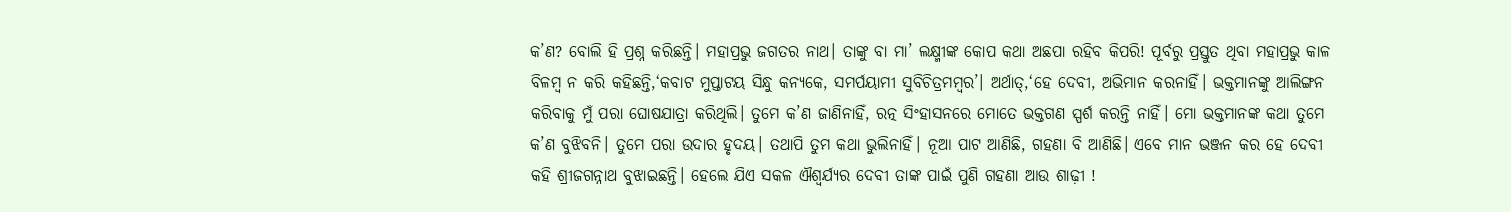କ’ଣ? ବୋଲି ହି ପ୍ରଶ୍ନ କରିଛନ୍ତି। ମହାପ୍ରଭୁ ଜଗତର ନାଥ। ତାଙ୍କୁ ବା ମା’ ଲକ୍ଷ୍ମୀଙ୍କ କୋପ କଥା ଅଛପା ରହିବ କିପରି! ପୂର୍ବରୁ ପ୍ରସ୍ତୁତ ଥିବା ମହାପ୍ରଭୁ କାଳ ବିଳମ୍ୱ ନ କରି କହିଛନ୍ତି,‘କବାଟ ମୁପ୍ତାଟୟ ସିନ୍ଧୁ କନ୍ୟକେ, ସମର୍ପୟାମୀ ସୁବିଚିତ୍ରମମ୍ୱର’। ଅର୍ଥାତ୍,‘ହେ ଦେବୀ, ଅଭିମାନ କରନାହିଁ। ଭକ୍ତମାନଙ୍କୁ ଆଲିଙ୍ଗନ କରିବାକୁ ମୁଁ ପରା ଘୋଷଯାତ୍ରା କରିଥିଲି। ତୁମେ କ’ଣ ଜାଣିନାହିଁ, ରତ୍ନ ସିଂହାସନରେ ମୋତେ ଭକ୍ତଗଣ ସ୍ପର୍ଶ କରନ୍ତି ନାହିଁ। ମୋ ଭକ୍ତମାନଙ୍କ କଥା ତୁମେ କ’ଣ ବୁଝିବନି। ତୁମେ ପରା ଉଦାର ହୃଦୟ। ତଥାପି ତୁମ କଥା ଭୁଲିନାହିଁ। ନୂଆ ପାଟ ଆଣିଛି, ଗହଣା ବି ଆଣିଛି। ଏବେ ମାନ ଭଞ୍ଜନ କର ହେ ଦେବୀ କହି ଶ୍ରୀଜଗନ୍ନାଥ ବୁଝାଇଛନ୍ତି। ହେଲେ ଯିଏ ସକଳ ଐଶ୍ୱର୍ଯ୍ୟର ଦେବୀ ତାଙ୍କ ପାଇଁ ପୁଣି ଗହଣା ଆଉ ଶାଢ଼ୀ !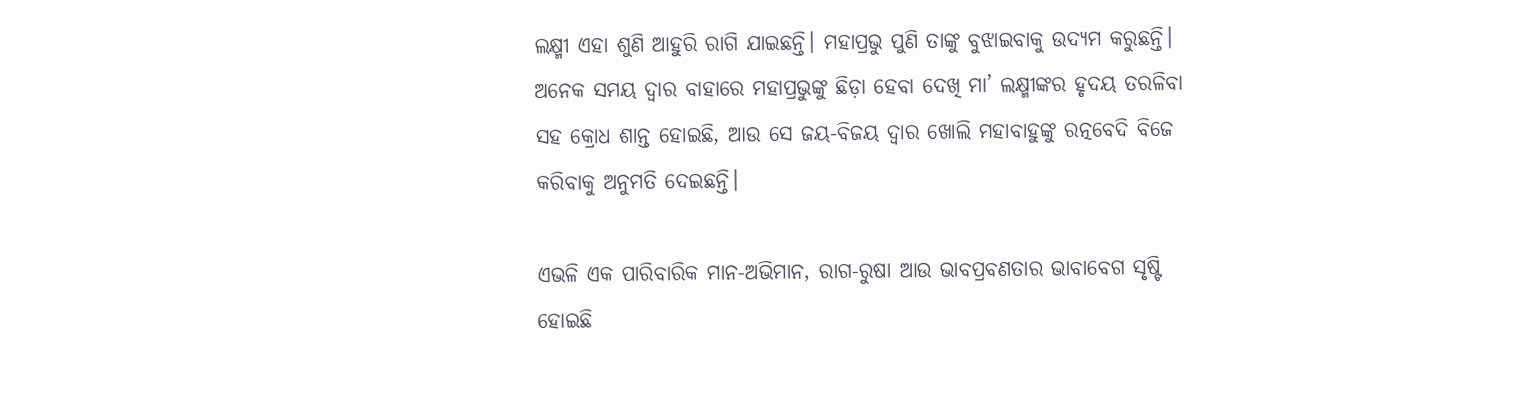ଲକ୍ଷ୍ମୀ ଏହା ଶୁଣି ଆହୁରି ରାଗି ଯାଇଛନ୍ତି। ମହାପ୍ରଭୁ ପୁଣି ତାଙ୍କୁ ବୁଝାଇବାକୁ ଉଦ୍ୟମ କରୁଛନ୍ତି। ଅନେକ ସମୟ ଦ୍ବାର ବାହାରେ ମହାପ୍ରଭୁଙ୍କୁ ଛିଡ଼ା ହେବା ଦେଖି ମା’ ଲକ୍ଷ୍ମୀଙ୍କର ହୃଦୟ ତରଳିବା ସହ କ୍ରୋଧ ଶାନ୍ତ ହୋଇଛି, ଆଉ ସେ ଜୟ-ବିଜୟ ଦ୍ୱାର ଖୋଲି ମହାବାହୁଙ୍କୁ ରତ୍ନବେଦି ବିଜେ କରିବାକୁ ଅନୁମତି ଦେଇଛନ୍ତି।

ଏଭଳି ଏକ ପାରିବାରିକ ମାନ-ଅଭିମାନ, ରାଗ-ରୁଷା ଆଉ ଭାବପ୍ରବଣତାର ଭାବାବେଗ ସୃଷ୍ଟି ହୋଇଛି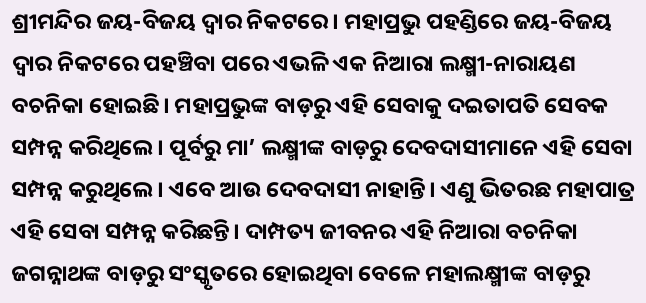ଶ୍ରୀମନ୍ଦିର ଜୟ-ବିଜୟ ଦ୍ୱାର ନିକଟରେ। ମହାପ୍ରଭୁ ପହଣ୍ଡିରେ ଜୟ-ବିଜୟ ଦ୍ୱାର ନିକଟରେ ପହଞ୍ଚିବା ପରେ ଏଭଳି ଏକ ନିଆରା ଲକ୍ଷ୍ମୀ-ନାରାୟଣ ବଚନିକା ହୋଇଛି। ମହାପ୍ରଭୁଙ୍କ ବାଡ଼ରୁ ଏହି ସେବାକୁ ଦଇତାପତି ସେବକ ସମ୍ପନ୍ନ କରିଥିଲେ। ପୂର୍ବରୁ ମା’ ଲକ୍ଷ୍ମୀଙ୍କ ବାଡ଼ରୁ ଦେବଦାସୀମାନେ ଏହି ସେବା ସମ୍ପନ୍ନ କରୁଥିଲେ। ଏବେ ଆଉ ଦେବଦାସୀ ନାହାନ୍ତି। ଏଣୁ ଭିତରଛ ମହାପାତ୍ର ଏହି ସେବା ସମ୍ପନ୍ନ କରିଛନ୍ତି। ଦାମ୍ପତ୍ୟ ଜୀବନର ଏହି ନିଆରା ବଚନିକା ଜଗନ୍ନାଥଙ୍କ ବାଡ଼ରୁ ସଂସ୍କୃତରେ ହୋଇଥିବା ବେଳେ ମହାଲକ୍ଷ୍ମୀଙ୍କ ବାଡ଼ରୁ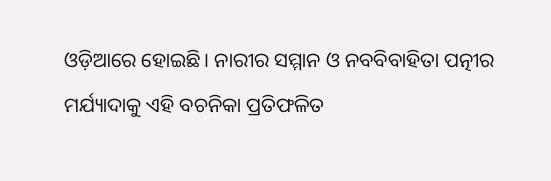ଓଡ଼ିଆରେ ହୋଇଛି। ନାରୀର ସମ୍ମାନ ଓ ନବବିବାହିତା ପତ୍ନୀର ମର୍ଯ୍ୟାଦାକୁ ଏହି ବଚନିକା ପ୍ରତିଫଳିତ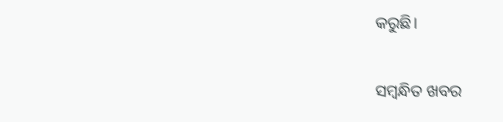କରୁଛି।

ସମ୍ବନ୍ଧିତ ଖବର